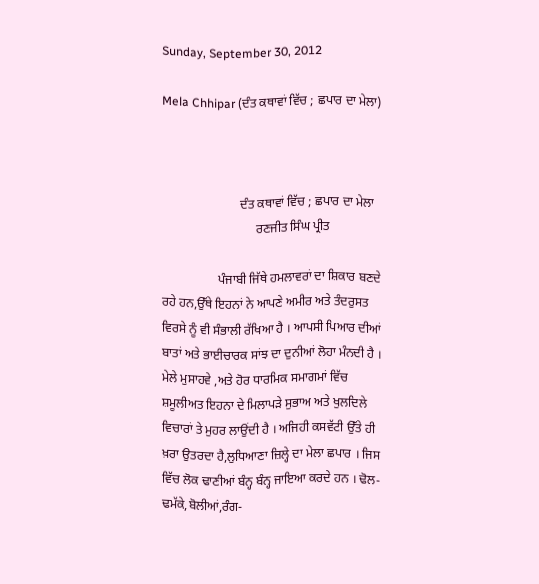Sunday, September 30, 2012

Mela Chhipar (ਦੰਤ ਕਥਾਵਾਂ ਵਿੱਚ ; ਛਪਾਰ ਦਾ ਮੇਲਾ)



                         ਦੰਤ ਕਥਾਵਾਂ ਵਿੱਚ ; ਛਪਾਰ ਦਾ ਮੇਲਾ
                              ਰਣਜੀਤ ਸਿੰਘ ਪ੍ਰੀਤ

                  ਪੰਜਾਬੀ ਜਿੱਥੇ ਹਮਲਾਵਰਾਂ ਦਾ ਸ਼ਿਕਾਰ ਬਣਦੇ ਰਹੇ ਹਨ,ਉੱਥੇ ਇਹਨਾਂ ਨੇ ਆਪਣੇ ਅਮੀਰ ਅਤੇ ਤੰਦਰੁਸਤ ਵਿਰਸੇ ਨੂੰ ਵੀ ਸੰਭਾਲੀ ਰੱਖਿਆ ਹੈ । ਆਪਸੀ ਪਿਆਰ ਦੀਆਂ ਬਾਤਾਂ ਅਤੇ ਭਾਈਚਾਰਕ ਸਾਂਝ ਦਾ ਦੁਨੀਆਂ ਲੋਹਾ ਮੰਨਦੀ ਹੈ । ਮੇਲੇ ਮੁਸਾਹਵੇ ,ਅਤੇ ਹੋਰ ਧਾਰਮਿਕ ਸਮਾਗਮਾਂ ਵਿੱਚ ਸ਼ਮੂਲੀਅਤ ਇਹਨਾ ਦੇ ਮਿਲਾਪੜੇ ਸੁਭਾਅ ਅਤੇ ਖੁਲਦਿਲੇ ਵਿਚਾਰਾਂ ਤੇ ਮੁਹਰ ਲਾਉਂਦੀ ਹੈ । ਅਜਿਹੀ ਕਸਵੱਟੀ ਉੱਤੇ ਹੀ ਖ਼ਰਾ ਉਤਰਦਾ ਹੈ,ਲੁਧਿਆਣਾ ਜ਼ਿਲ੍ਹੇ ਦਾ ਮੇਲਾ ਛਪਾਰ । ਜਿਸ ਵਿੱਚ ਲੋਕ ਢਾਣੀਆਂ ਬੰਨ੍ਹ ਬੰਨ੍ਹ ਜਾਇਆ ਕਰਦੇ ਹਨ । ਢੋਲ-ਢਮੱਕੇ,ਬੋਲੀਆਂ,ਰੰਗ-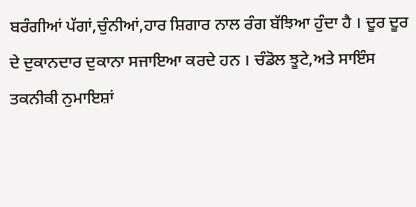ਬਰੰਗੀਆਂ ਪੱਗਾਂ,ਚੁੰਨੀਆਂ,ਹਾਰ ਸ਼ਿਗਾਰ ਨਾਲ ਰੰਗ ਬੱਝਿਆ ਹੁੰਦਾ ਹੈ । ਦੂਰ ਦੂਰ ਦੇ ਦੁਕਾਨਦਾਰ ਦੁਕਾਨਾ ਸਜਾਇਆ ਕਰਦੇ ਹਨ । ਚੰਡੋਲ ਝੂਟੇ,ਅਤੇ ਸਾਇੰਸ ਤਕਨੀਕੀ ਨੁਮਾਇਸ਼ਾਂ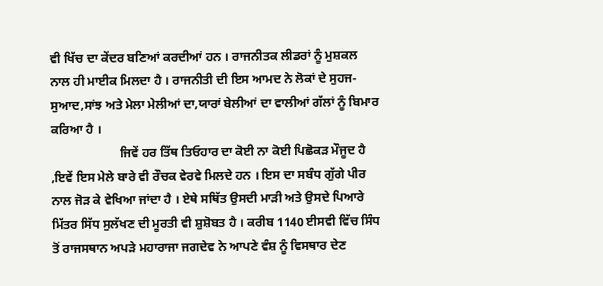ਵੀ ਖਿੱਚ ਦਾ ਕੇਂਦਰ ਬਣਿਆਂ ਕਰਦੀਆਂ ਹਨ । ਰਾਜਨੀਤਕ ਲੀਡਰਾਂ ਨੂੰ ਮੁਸ਼ਕਲ ਨਾਲ ਹੀ ਮਾਈਕ ਮਿਲਦਾ ਹੈ । ਰਾਜਨੀਤੀ ਦੀ ਇਸ ਆਮਦ ਨੇ ਲੋਕਾਂ ਦੇ ਸੁਹਜ-ਸੁਆਦ,ਸਾਂਝ ਅਤੇ ਮੇਲਾ ਮੇਲੀਆਂ ਦਾ,ਯਾਰਾਂ ਬੇਲੀਆਂ ਦਾ ਵਾਲੀਆਂ ਗੱਲਾਂ ਨੂੰ ਬਿਮਾਰ ਕਰਿਆ ਹੈ ।
                      ਜਿਵੇਂ ਹਰ ਤਿੱਥ ਤਿਓਹਾਰ ਦਾ ਕੋਈ ਨਾ ਕੋਈ ਪਿਛੋਕੜ ਮੌਜੂਦ ਹੈ ,ਇਵੇਂ ਇਸ ਮੇਲੇ ਬਾਰੇ ਵੀ ਰੌਚਕ ਵੇਰਵੇ ਮਿਲਦੇ ਹਨ । ਇਸ ਦਾ ਸਬੰਧ ਗੁੱਗੇ ਪੀਰ ਨਾਲ ਜੋੜ ਕੇ ਵੇਖਿਆ ਜਾਂਦਾ ਹੈ । ਏਥੇ ਸਥਿੱਤ ਉਸਦੀ ਮਾੜੀ ਅਤੇ ਉਸਦੇ ਪਿਆਰੇ ਮਿੱਤਰ ਸਿੱਧ ਸੁਲੱਖਣ ਦੀ ਮੂਰਤੀ ਵੀ ਸ਼ੁਸ਼ੋਬਤ ਹੈ । ਕਰੀਬ 1140 ਈਸਵੀ ਵਿੱਚ ਸਿੰਧ ਤੋਂ ਰਾਜਸਥਾਨ ਅਪੜੇ ਮਹਾਰਾਜਾ ਜਗਦੇਵ ਨੇ ਆਪਣੇ ਵੰਸ਼ ਨੂੰ ਵਿਸਥਾਰ ਦੇਣ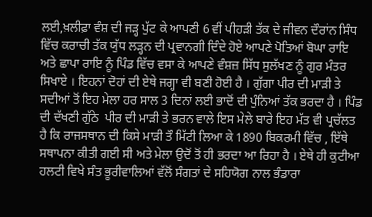ਲਈ,ਖ਼ਲੀਫ਼ਾ ਵੰਸ਼ ਦੀ ਜੜ੍ਹ ਪੁੱਟ ਕੇ ਆਪਣੀ 6 ਵੀਂ ਪੀਹੜੀ ਤੱਕ ਦੇ ਜੀਵਨ ਦੌਰਾਂਨ ਸਿੰਧ ਵਿੱਚ ਕਰਾਚੀ ਤੱਕ ਯੁੱਧ ਲੜ੍ਹਨ ਦੀ ਪ੍ਰਵਾਨਗੀ ਦਿੰਦੇ ਹੋਏ ਆਪਣੇ ਪੋਤਿਆਂ ਬੋਘਾ ਰਾਇ ਅਤੇ ਛਾਪਾ ਰਾਇ ਨੂੰ ਪਿੰਡ ਵਿੱਚ ਵਸਾ ਕੇ ਆਪਣੇ ਵੰਸ਼ਜ਼ ਸਿੱਧ ਸੁਲੱਖਣ ਨੂੰ ਗੁਰ ਮੰਤਰ ਸਿਖਾਏ । ਇਹਨਾਂ ਦੋਹਾਂ ਦੀ ਏਥੇ ਜਗ੍ਹਾ ਵੀ ਬਣੀ ਹੋਈ ਹੈ । ਗੁੱਗਾ ਪੀਰ ਦੀ ਮਾੜੀ ਤੇ ਸਦੀਆਂ ਤੋਂ ਇਹ ਮੇਲਾ ਹਰ ਸਾਲ 3 ਦਿਨਾਂ ਲਈ ਭਾਦੋਂ ਦੀ ਪੁੰਨਿਆਂ ਤੱਕ ਭਰਦਾ ਹੈ । ਪਿੰਡ ਦੀ ਦੱਖਣੀ ਗੁੱਠੇ  ਪੀਰ ਦੀ ਮਾੜੀ ਤੇ ਭਰਨ ਵਾਲੇ ਇਸ ਮੇਲੇ ਬਾਰੇ ਇਹ ਮੱਤ ਵੀ ਪ੍ਰਚੱਲਤ ਹੈ ਕਿ ਰਾਜਸਥਾਨ ਦੀ ਕਿਸੇ ਮਾੜੀ ਤੌ ਮਿੱਟੀ ਲਿਆ ਕੇ 1890 ਬਿਕਰਮੀ ਵਿੱਚ , ਇੱਥੇ ਸਥਾਪਨਾ ਕੀਤੀ ਗਈ ਸੀ ਅਤੇ ਮੇਲਾ ਉਦੋਂ ਤੋਂ ਹੀ ਭਰਦਾ ਆ ਰਿਹਾ ਹੈ । ਏਥੇ ਹੀ ਕੁਟੀਆ ਹਲਟੀ ਵਿਖੇ ਸੰਤ ਭੂਰੀਵਾਲਿਆਂ ਵੱਲੋਂ ਸੰਗਤਾਂ ਦੇ ਸਹਿਯੋਗ ਨਾਲ ਭੰਡਾਰਾ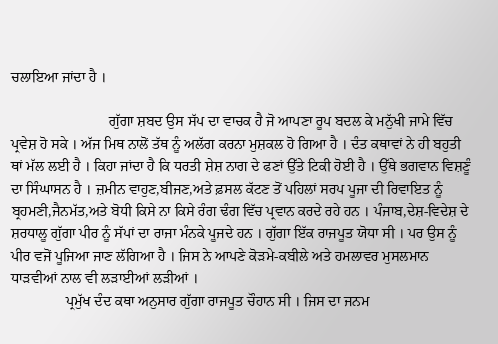ਚਲਾਇਆ ਜਾਂਦਾ ਹੈ ।

                           ਗੁੱਗਾ ਸ਼ਬਦ ਉਸ ਸੱਪ ਦਾ ਵਾਚਕ ਹੈ ਜੋ ਆਪਣਾ ਰੂਪ ਬਦਲ ਕੇ ਮਨੁੱਖੀ ਜਾਮੇ ਵਿੱਚ ਪ੍ਰਵੇਸ਼ ਹੋ ਸਕੇ । ਅੱਜ ਮਿਥ ਨਾਲੋਂ ਤੱਥ ਨੂੰ ਅਲੱਗ ਕਰਨਾ ਮੁਸ਼ਕਲ ਹੋ ਗਿਆ ਹੈ । ਦੰਤ ਕਥਾਵਾਂ ਨੇ ਹੀ ਬਹੁਤੀ ਥਾਂ ਮੱਲ ਲਈ ਹੈ । ਕਿਹਾ ਜਾਂਦਾ ਹੈ ਕਿ ਧਰਤੀ ਸ਼ੇਸ਼ ਨਾਗ ਦੇ ਫਣਾਂ ਉੱਤੇ ਟਿਕੀ ਹੋਈ ਹੈ । ਉੱਥੇ ਭਗਵਾਨ ਵਿਸ਼ਣੂੰ ਦਾ ਸਿੰਘਾਸਨ ਹੈ । ਜ਼ਮੀਨ ਵਾਹੁਣ,ਬੀਜਣ,ਅਤੇ ਫ਼ਸਲ ਕੱਟਣ ਤੋਂ ਪਹਿਲਾਂ ਸਰਪ ਪੂਜਾ ਦੀ ਰਿਵਾਇਤ ਨੂੰ ਬ੍ਰਹਮਣੀ,ਜੈਨਮੱਤ,ਅਤੇ ਬੋਧੀ ਕਿਸੇ ਨਾ ਕਿਸੇ ਰੰਗ ਢੰਗ ਵਿੱਚ ਪ੍ਰਵਾਨ ਕਰਦੇ ਰਹੇ ਹਨ । ਪੰਜਾਬ,ਦੇਸ਼-ਵਿਦੇਸ਼ ਦੇ ਸ਼ਰਧਾਲੂ ਗੁੱਗਾ ਪੀਰ ਨੂੰ ਸੱਪਾਂ ਦਾ ਰਾਜਾ ਮੰਨਕੇ ਪੂਜਦੇ ਹਨ । ਗੁੱਗਾ ਇੱਕ ਰਾਜਪੂਤ ਯੋਧਾ ਸੀ । ਪਰ ਉਸ ਨੂੰ ਪੀਰ ਵਜੋਂ ਪੂਜਿਆ ਜਾਣ ਲੱਗਿਆ ਹੈ । ਜਿਸ ਨੇ ਆਪਣੇ ਕੋੜਮੇ-ਕਬੀਲੇ ਅਤੇ ਹਮਲਾਵਰ ਮੁਸਲਮਾਨ ਧਾੜਵੀਆਂ ਨਾਲ ਵੀ ਲੜਾਈਆਂ ਲੜੀਆਂ ।
               ਪ੍ਰਮੁੱਖ ਦੰਦ ਕਥਾ ਅਨੁਸਾਰ ਗੁੱਗਾ ਰਾਜਪੂਤ ਚੌਹਾਨ ਸੀ । ਜਿਸ ਦਾ ਜਨਮ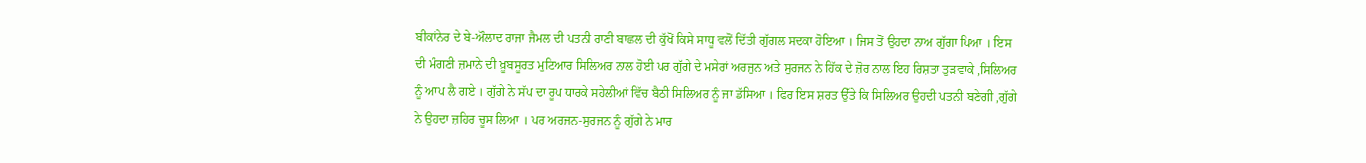ਬੀਕਾਂਨੇਰ ਦੇ ਬੇ-ਔਲਾਦ ਰਾਜਾ ਜੈਮਲ ਦੀ ਪਤਨੀ ਰਾਣੀ ਬਾਛਲ ਦੀ ਕੁੱਖੋਂ ਕਿਸੇ ਸਾਧੂ ਵਲੋਂ ਦਿੱਤੀ ਗੁੱਗਲ ਸਦਕਾ ਹੋਇਆ । ਜਿਸ ਤੋਂ ਉਹਦਾ ਨਾਅ ਗੁੱਗਾ ਪਿਆ । ਇਸ ਦੀ ਮੰਗਣੀ ਜ਼ਮਾਨੇ ਦੀ ਖ਼ੂਬਸੂਰਤ ਮੁਟਿਆਰ ਸਿਲਿਅਰ ਨਾਲ ਹੋਈ ਪਰ ਗੁੱਗੇ ਦੇ ਮਸੇਰਾਂ ਅਰਜੁਨ ਅਤੇ ਸੁਰਜਨ ਨੇ ਹਿੱਕ ਦੇ ਜ਼ੋਰ ਨਾਲ ਇਹ ਰਿਸ਼ਤਾ ਤੁੜਵਾਕੇ ,ਸਿਲਿਅਰ ਨੂੰ ਆਪ ਲੈ ਗਏ । ਗੁੱਗੇ ਨੇ ਸੱਪ ਦਾ ਰੂਪ ਧਾਰਕੇ ਸਹੇਲੀਆਂ ਵਿੱਚ ਬੈਠੀ ਸਿਲਿਅਰ ਨੂੰ ਜਾ ਡੱਸਿਆ । ਫਿਰ ਇਸ ਸ਼ਰਤ ਉੱਤੇ ਕਿ ਸਿਲਿਅਰ ਉਹਦੀ ਪਤਨੀ ਬਣੇਗੀ ,ਗੁੱਗੇ ਨੇ ਉਹਦਾ ਜ਼ਹਿਰ ਚੂਸ ਲਿਆ । ਪਰ ਅਰਜਨ-ਸੁਰਜਨ ਨੂੰ ਗੁੱਗੇ ਨੇ ਮਾਰ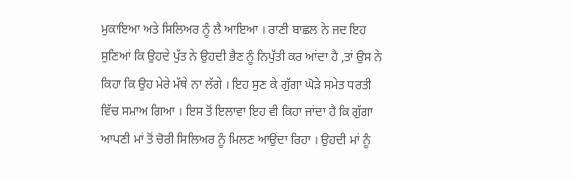ਮੁਕਾਇਆ ਅਤੇ ਸਿਲਿਅਰ ਨੂੰ ਲੈ ਆਇਆ । ਰਾਣੀ ਬਾਛਲ ਨੇ ਜਦ ਇਹ ਸੁਣਿਆਂ ਕਿ ਉਹਦੇ ਪੁੱਤ ਨੇ ਉਹਦੀ ਭੈਣ ਨੂੰ ਨਿਪੁੱਤੀ ਕਰ ਆਂਦਾ ਹੈ ,ਤਾਂ ਉਸ ਨੇ ਕਿਹਾ ਕਿ ਉਹ ਮੇਰੇ ਮੱਥੇ ਨਾ ਲੱਗੇ । ਇਹ ਸੁਣ ਕੇ ਗੁੱਗਾ ਘੋੜੇ ਸਮੇਤ ਧਰਤੀ ਵਿੱਚ ਸਮਾਅ ਗਿਆ । ਇਸ ਤੋਂ ਇਲਾਵਾ ਇਹ ਵੀ ਕਿਹਾ ਜਾਂਦਾ ਹੈ ਕਿ ਗੁੱਗਾ ਆਪਣੀ ਮਾਂ ਤੋਂ ਚੋਰੀ ਸਿਲਿਅਰ ਨੂੰ ਮਿਲਣ ਆਉਂਦਾ ਰਿਹਾ । ਉਹਦੀ ਮਾਂ ਨੂੰ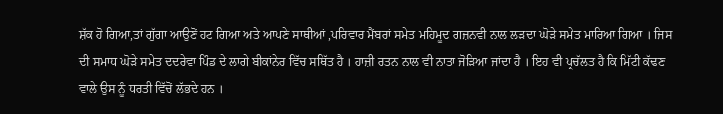ਸ਼ੱਕ ਹੋ ਗਿਆ,ਤਾਂ ਗੁੱਗਾ ਆਉਣੋਂ ਹਟ ਗਿਆ ਅਤੇ ਆਪਣੇ ਸਾਥੀਆਂ ,ਪਰਿਵਾਰ ਮੈਂਬਰਾਂ ਸਮੇਤ ਮਹਿਮੂਦ ਗਜ਼ਨਵੀ ਨਾਲ ਲੜਦਾ ਘੋੜੇ ਸਮੇਤ ਮਾਰਿਆ ਗਿਆ । ਜਿਸ ਦੀ ਸਮਾਧ ਘੋੜੇ ਸਮੇਤ ਦਦਰੇਵਾ ਪਿੰਡ ਦੇ ਲਾਗੇ ਬੀਕਾਂਨੇਰ ਵਿੱਚ ਸਥਿੱਤ ਹੈ । ਹਾਜ਼ੀ ਰਤਨ ਨਾਲ ਵੀ ਨਾਤਾ ਜੋੜਿਆ ਜਾਂਦਾ ਹੈ । ਇਹ ਵੀ ਪ੍ਰਚੱਲਤ ਹੈ ਕਿ ਮਿੱਟੀ ਕੱਢਣ ਵਾਲੇ ਉਸ ਨੂੰ ਧਰਤੀ ਵਿੱਚੋਂ ਲੱਭਦੇ ਹਨ ।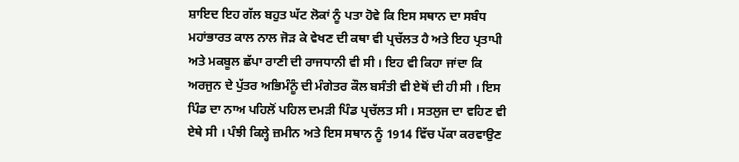ਸ਼ਾਇਦ ਇਹ ਗੱਲ ਬਹੁਤ ਘੱਟ ਲੋਕਾਂ ਨੂੰ ਪਤਾ ਹੋਵੇ ਕਿ ਇਸ ਸਥਾਨ ਦਾ ਸਬੰਧ ਮਹਾਂਭਾਰਤ ਕਾਲ ਨਾਲ ਜੋੜ ਕੇ ਵੇਖਣ ਦੀ ਕਥਾ ਵੀ ਪ੍ਰਚੱਲਤ ਹੈ ਅਤੇ ਇਹ ਪ੍ਰਤਾਪੀ ਅਤੇ ਮਕਬੂਲ ਛੱਪਾ ਰਾਣੀ ਦੀ ਰਾਜਧਾਨੀ ਵੀ ਸੀ । ਇਹ ਵੀ ਕਿਹਾ ਜਾਂਦਾ ਕਿ ਅਰਜੁਨ ਦੇ ਪੁੱਤਰ ਅਭਿਮੰਨੂੰ ਦੀ ਮੰਗੇਤਰ ਕੌਲ ਬਸੰਤੀ ਵੀ ਏਥੋਂ ਦੀ ਹੀ ਸੀ । ਇਸ ਪਿੰਡ ਦਾ ਨਾਅ ਪਹਿਲੋਂ ਪਹਿਲ ਦਮੜੀ ਪਿੰਡ ਪ੍ਰਚੱਲਤ ਸੀ । ਸਤਲੁਜ ਦਾ ਵਹਿਣ ਵੀ ਏਥੇ ਸੀ । ਪੰਝੀ ਕਿਲ੍ਹੇ ਜ਼ਮੀਨ ਅਤੇ ਇਸ ਸਥਾਨ ਨੂੰ 1914 ਵਿੱਚ ਪੱਕਾ ਕਰਵਾਉਣ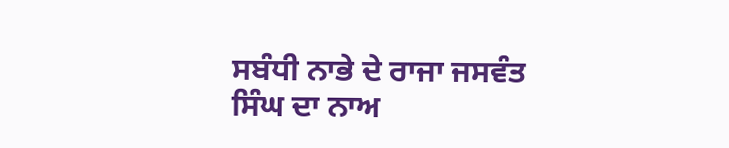ਸਬੰਧੀ ਨਾਭੇ ਦੇ ਰਾਜਾ ਜਸਵੰਤ ਸਿੰਘ ਦਾ ਨਾਅ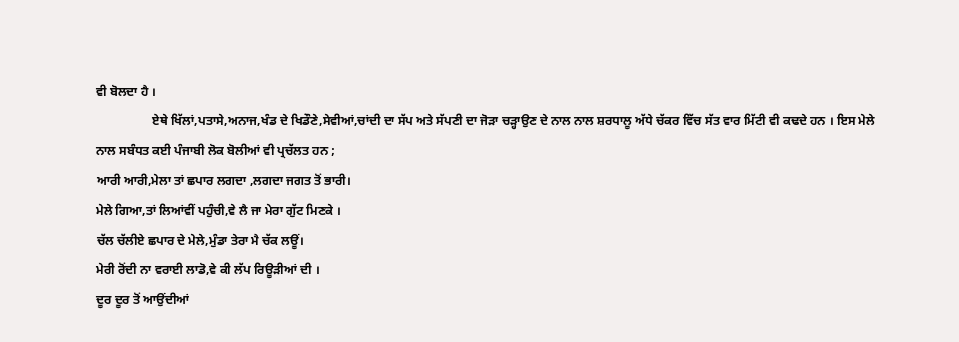ਵੀ ਬੋਲਦਾ ਹੈ ।
                  ਏਥੇ ਖਿੱਲਾਂ,ਪਤਾਸੇ,ਅਨਾਜ,ਖੰਡ ਦੇ ਖਿਡੌਣੇ,ਸੇਵੀਆਂ,ਚਾਂਦੀ ਦਾ ਸੱਪ ਅਤੇ ਸੱਪਣੀ ਦਾ ਜੋੜਾ ਚੜ੍ਹਾਉਣ ਦੇ ਨਾਲ ਨਾਲ ਸ਼ਰਧਾਲੂ ਅੱਧੇ ਚੱਕਰ ਵਿੱਚ ਸੱਤ ਵਾਰ ਮਿੱਟੀ ਵੀ ਕਢਦੇ ਹਨ । ਇਸ ਮੇਲੇ ਨਾਲ ਸਬੰਧਤ ਕਈ ਪੰਜਾਬੀ ਲੋਕ ਬੋਲੀਆਂ ਵੀ ਪ੍ਰਚੱਲਤ ਹਨ ;
ਆਰੀ ਆਰੀ,ਮੇਲਾ ਤਾਂ ਛਪਾਰ ਲਗਦਾ ,ਲਗਦਾ ਜਗਤ ਤੋਂ ਭਾਰੀ।
ਮੇਲੇ ਗਿਆ,ਤਾਂ ਲਿਆਂਵੀਂ ਪਹੁੰਚੀ,ਵੇ ਲੈ ਜਾ ਮੇਰਾ ਗੁੱਟ ਮਿਣਕੇ ।
ਚੱਲ ਚੱਲੀਏ ਛਪਾਰ ਦੇ ਮੇਲੇ,ਮੁੰਡਾ ਤੇਰਾ ਮੈ ਚੱਕ ਲਊਂ।
ਮੇਰੀ ਰੋਂਦੀ ਨਾ ਵਰਾਈ ਲਾਡੋ,ਵੇ ਕੀ ਲੱਪ ਰਿਊੜੀਆਂ ਦੀ ।
ਦੂਰ ਦੂਰ ਤੋਂ ਆਉਂਦੀਆਂ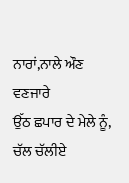ਨਾਰਾਂ,ਨਾਲੇ ਔਣ ਵਣਜਾਰੇ
ਉੱਠ ਛਪਾਰ ਦੇ ਮੇਲੇ ਨੂੰ, ਚੱਲ ਚੱਲੀਏ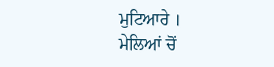ਮੁਟਿਆਰੇ ।
ਮੇਲਿਆਂ ਚੋਂ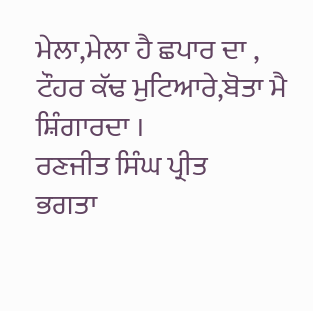ਮੇਲਾ,ਮੇਲਾ ਹੈ ਛਪਾਰ ਦਾ ,
ਟੌਹਰ ਕੱਢ ਮੁਟਿਆਰੇ,ਬੋਤਾ ਮੈ ਸ਼ਿੰਗਾਰਦਾ ।
ਰਣਜੀਤ ਸਿੰਘ ਪ੍ਰੀਤ
ਭਗਤਾ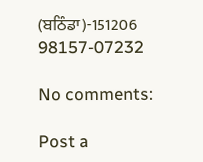(ਬਠਿੰਡਾ)-151206
98157-07232

No comments:

Post a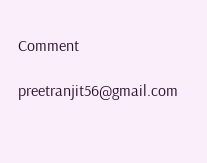Comment

preetranjit56@gmail.com